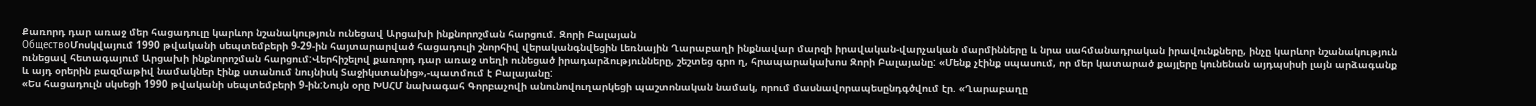Քառորդ դար առաջ մեր հացադուլը կարևոր նշանակություն ունեցավ Արցախի ինքնորոշման հարցում. Զորի Բալայան
ОбществоՄոսկվայում 1990 թվականի սեպտեմբերի 9-29-ին հայտարարված հացադուլի շնորհիվ վերականգնվեցին Լեռնային Ղարաբաղի ինքնավար մարզի իրավական-վարչական մարմինները և նրա սահմանադրական իրավունքները, ինչը կարևոր նշանակություն ունեցավ հետագայում Արցախի ինքնորոշման հարցում:Վերհիշելով քառորդ դար առաջ տեղի ունեցած իրադարձությունները, շեշտեց գրո ղ, հրապարակախոս Զորի Բալայանը: «Մենք չէինք սպասում, որ մեր կատարած քայլերը կունենան այդպսիսի լայն արձագանք և այդ օրերին բազմաթիվ նամակներ էինք ստանում նույնիսկ Տաջիկստանից»,-պատմում է Բալայանը:
«Ես հացադուլն սկսեցի 1990 թվականի սեպտեմբերի 9-ին:Նույն օրը ԽՍՀՄ նախագահ Գորբաչովի անունովուղարկեցի պաշտոնական նամակ, որում մասնավորապեսընդգծվում էր. «Ղարաբաղը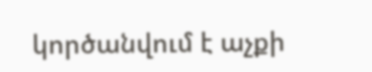կործանվում է աչքի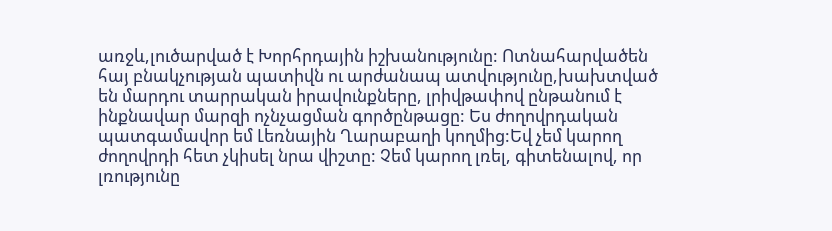առջև,լուծարված է Խորհրդային իշխանությունը: Ոտնահարվածեն հայ բնակչության պատիվն ու արժանապ ատվությունը,խախտված են մարդու տարրական իրավունքները, լրիվթափով ընթանում է ինքնավար մարզի ոչնչացման գործընթացը: Ես ժողովրդական պատգամավոր եմ Լեռնային Ղարաբաղի կողմից:Եվ չեմ կարող ժողովրդի հետ չկիսել նրա վիշտը: Չեմ կարող լռել, գիտենալով, որ լռությունը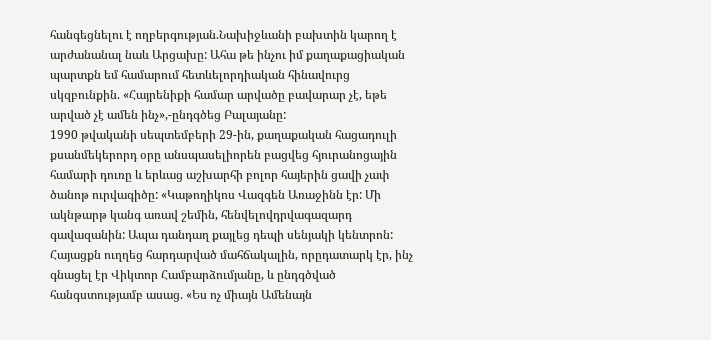հանգեցնելու է ողբերգության.Նախիջևանի բախտին կարող է արժանանալ նաև Արցախը: Ահա թե ինչու իմ քաղաքացիական պարտքն եմ համարում հետևելորդիական հինավուրց սկզբունքին. «Հայրենիքի համար արվածը բավարար չէ, եթե արված չէ ամեն ինչ»,-ընդգծեց Բալայանը:
1990 թվականի սեպտեմբերի 29-ին, քաղաքական հացադուլի քսանմեկերորդ օրը անսպասելիորեն բացվեց հյուրանոցային համարի դուռը և երևաց աշխարհի բոլոր հայերին ցավի չափ ծանոթ ուրվագիծը: «Կաթողիկոս Վազգեն Առաջինն էր: Մի ակնթարթ կանգ առավ շեմին, հենվելովդրվագազարդ գավազանին: Ապա դանդաղ քայլեց դեպի սենյակի կենտրոն: Հայացքն ուղղեց հարդարված մահճակալին, որըդատարկ էր, ինչ գնացել էր Վիկտոր Համբարձումյանը, և ընդգծված հանգստությամբ ասաց. «Ես ոչ միայն Ամենայն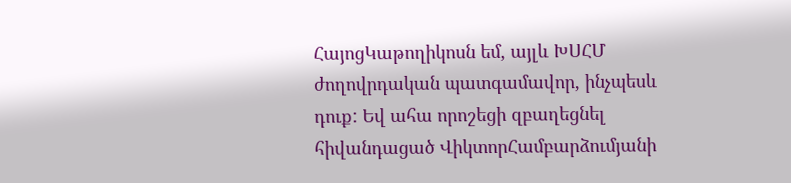ՀայոցԿաթողիկոսն եմ, այլև ԽՍՀՄ ժողովրդական պատգամավոր, ինչպեսև դուք: Եվ ահա որոշեցի զբաղեցնել հիվանդացած ՎիկտորՀամբարձումյանի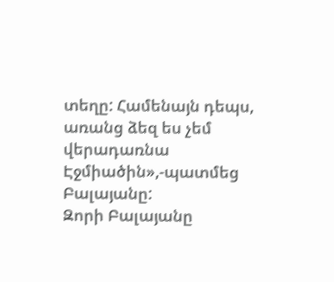տեղը: Համենայն դեպս, առանց ձեզ ես չեմ վերադառնա Էջմիածին»,-պատմեց Բալայանը:
Զորի Բալայանը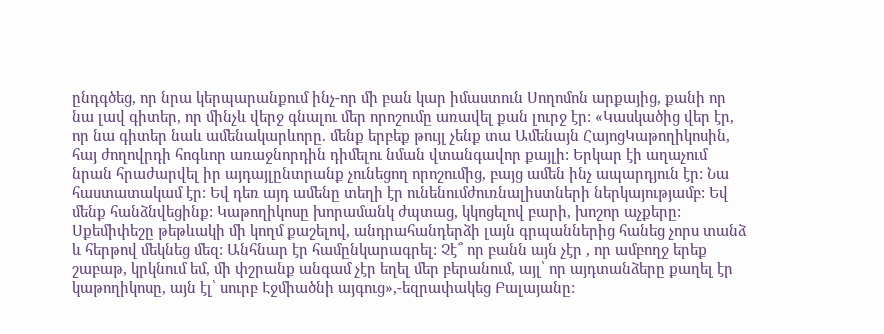ընդգծեց, որ նրա կերպարանքում ինչ-որ մի բան կար իմաստուն Սողոմոն արքայից, քանի որ նա լավ գիտեր, որ մինչև վերջ գնալու մեր որոշումը առավել քան լուրջ էր: «Կասկածից վեր էր, որ նա գիտեր նաև ամենակարևորը. մենք երբեք թույլ չենք տա Ամենայն ՀայոցԿաթողիկոսին, հայ ժողովրդի հոգևոր առաջնորդին դիմելու նման վտանգավոր քայլի: Երկար էի աղաչում նրան հրաժարվել իր այդայլընտրանք չունեցող որոշումից, բայց ամեն ինչ ապարդյուն էր: Նա հաստատակամ էր: Եվ դեռ այդ ամենը տեղի էր ունենումժուռնալիստների ներկայությամբ: Եվ մենք հանձնվեցինք: Կաթողիկոսը խորամանկ ժպտաց, կկոցելով բարի, խոշոր աչքերը: Սքեմիփեշը թեթևակի մի կողմ քաշելով, անդրահանդերձի լայն գրպաններից հանեց չորս տանձ և հերթով մեկնեց մեզ: Անհնար էր համընկարագրել: Չէ՞ որ բանն այն չէր , որ ամբողջ երեք շաբաթ, կրկնում եմ, մի փշրանք անգամ չէր եղել մեր բերանում, այլ՝ որ այդտանձերը քաղել էր կաթողիկոսը, այն էլ՝ սուրբ Էջմիածնի այգուց»,-եզրափակեց Բալայանը: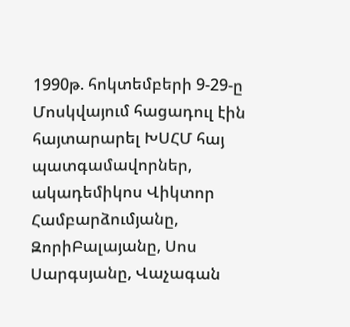1990թ. հոկտեմբերի 9-29-ը Մոսկվայում հացադուլ էին հայտարարել ԽՍՀՄ հայ պատգամավորներ, ակադեմիկոս Վիկտոր Համբարձումյանը, ԶորիԲալայանը, Սոս Սարգսյանը, Վաչագան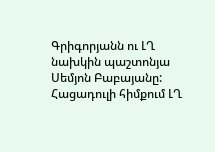Գրիգորյանն ու ԼՂ նախկին պաշտոնյա Սեմյոն Բաբայանը: Հացադուլի հիմքում ԼՂ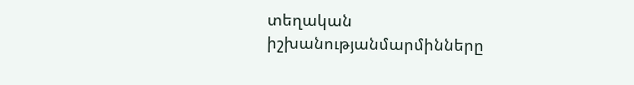տեղական իշխանությանմարմինները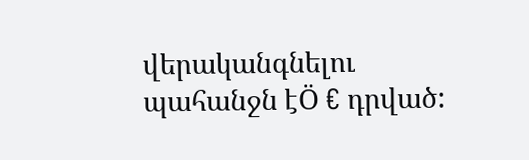վերականգնելու պահանջն էÖ € դրված: